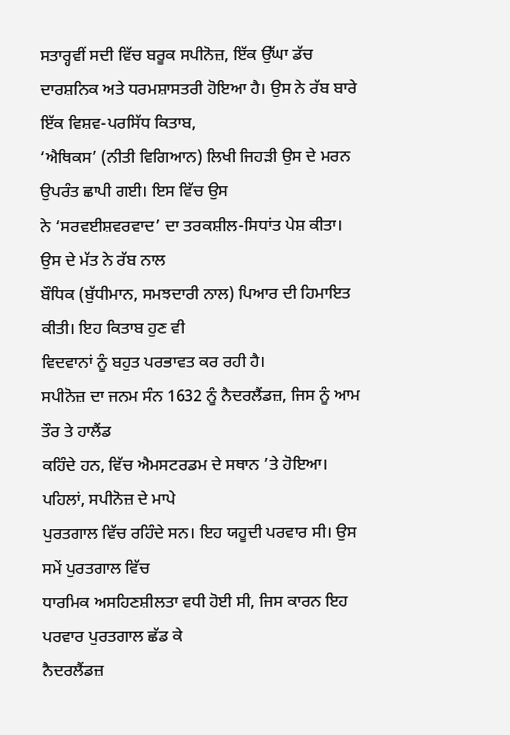ਸਤਾਰ੍ਹਵੀਂ ਸਦੀ ਵਿੱਚ ਬਰੂਕ ਸਪੀਨੋਜ਼, ਇੱਕ ਉੱਘਾ ਡੱਚ
ਦਾਰਸ਼ਨਿਕ ਅਤੇ ਧਰਮਸ਼ਾਸਤਰੀ ਹੋਇਆ ਹੈ। ਉਸ ਨੇ ਰੱਬ ਬਾਰੇ ਇੱਕ ਵਿਸ਼ਵ-ਪਰਸਿੱਧ ਕਿਤਾਬ,
‘ਐਥਿਕਸ’ (ਨੀਤੀ ਵਿਗਿਆਨ) ਲਿਖੀ ਜਿਹੜੀ ਉਸ ਦੇ ਮਰਨ ਉਪਰੰਤ ਛਾਪੀ ਗਈ। ਇਸ ਵਿੱਚ ਉਸ
ਨੇ ‘ਸਰਵਈਸ਼ਵਰਵਾਦ’ ਦਾ ਤਰਕਸ਼ੀਲ-ਸਿਧਾਂਤ ਪੇਸ਼ ਕੀਤਾ। ਉਸ ਦੇ ਮੱਤ ਨੇ ਰੱਬ ਨਾਲ
ਬੌਧਿਕ (ਬੁੱਧੀਮਾਨ, ਸਮਝਦਾਰੀ ਨਾਲ) ਪਿਆਰ ਦੀ ਹਿਮਾਇਤ ਕੀਤੀ। ਇਹ ਕਿਤਾਬ ਹੁਣ ਵੀ
ਵਿਦਵਾਨਾਂ ਨੂੰ ਬਹੁਤ ਪਰਭਾਵਤ ਕਰ ਰਹੀ ਹੈ।
ਸਪੀਨੋਜ਼ ਦਾ ਜਨਮ ਸੰਨ 1632 ਨੂੰ ਨੈਦਰਲੈਂਡਜ਼, ਜਿਸ ਨੂੰ ਆਮ ਤੌਰ ਤੇ ਹਾਲੈਂਡ
ਕਹਿੰਦੇ ਹਨ, ਵਿੱਚ ਐਮਸਟਰਡਮ ਦੇ ਸਥਾਨ ’ਤੇ ਹੋਇਆ। ਪਹਿਲਾਂ, ਸਪੀਨੋਜ਼ ਦੇ ਮਾਪੇ
ਪੁਰਤਗਾਲ ਵਿੱਚ ਰਹਿੰਦੇ ਸਨ। ਇਹ ਯਹੂਦੀ ਪਰਵਾਰ ਸੀ। ਉਸ ਸਮੇਂ ਪੁਰਤਗਾਲ ਵਿੱਚ
ਧਾਰਮਿਕ ਅਸਹਿਣਸ਼ੀਲਤਾ ਵਧੀ ਹੋਈ ਸੀ, ਜਿਸ ਕਾਰਨ ਇਹ ਪਰਵਾਰ ਪੁਰਤਗਾਲ ਛੱਡ ਕੇ
ਨੈਦਰਲੈਂਡਜ਼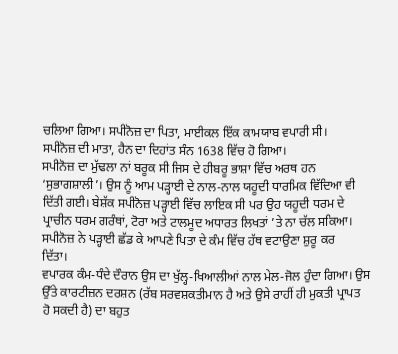ਚਲਿਆ ਗਿਆ। ਸਪੀਨੋਜ਼ ਦਾ ਪਿਤਾ, ਮਾਈਕਲ ਇੱਕ ਕਾਮਯਾਬ ਵਪਾਰੀ ਸੀ।
ਸਪੀਨੋਜ਼ ਦੀ ਮਾਤਾ, ਹੈਨ ਦਾ ਦਿਹਾਂਤ ਸੰਨ 1638 ਵਿੱਚ ਹੋ ਗਿਆ।
ਸਪੀਨੋਜ਼ ਦਾ ਮੁੱਢਲਾ ਨਾਂ ਬਰੂਕ ਸੀ ਜਿਸ ਦੇ ਹੀਬਰੂ ਭਾਸ਼ਾ ਵਿੱਚ ਅਰਥ ਹਨ
‘ਸੁਭਾਗਸ਼ਾਲੀ’। ਉਸ ਨੂੰ ਆਮ ਪੜ੍ਹਾਈ ਦੇ ਨਾਲ-ਨਾਲ ਯਹੂਦੀ ਧਾਰਮਿਕ ਵਿੱਦਿਆ ਵੀ
ਦਿੱਤੀ ਗਈ। ਬੇਸ਼ੱਕ ਸਪੀਨੋਜ਼ ਪੜ੍ਹਾਈ ਵਿੱਚ ਲਾਇਕ ਸੀ ਪਰ ਉਹ ਯਹੂਦੀ ਧਰਮ ਦੇ
ਪ੍ਰਾਚੀਨ ਧਰਮ ਗਰੰਥਾਂ, ਟੋਰਾ ਅਤੇ ਟਾਲਮੂਦ ਅਧਾਰਤ ਲਿਖਤਾਂ ’ਤੇ ਨਾ ਚੱਲ ਸਕਿਆ।
ਸਪੀਨੋਜ਼ ਨੇ ਪੜ੍ਹਾਈ ਛੱਡ ਕੇ ਆਪਣੇ ਪਿਤਾ ਦੇ ਕੰਮ ਵਿੱਚ ਹੱਥ ਵਟਾਉਣਾ ਸ਼ੁਰੂ ਕਰ
ਦਿੱਤਾ।
ਵਪਾਰਕ ਕੰਮ-ਧੰਦੇ ਦੌਰਾਨ ਉਸ ਦਾ ਖੁੱਲ੍ਹ-ਖਿਆਲੀਆਂ ਨਾਲ ਮੇਲ-ਜੋਲ ਹੁੰਦਾ ਗਿਆ। ਉਸ
ਉੱਤੇ ਕਾਰਟੀਜ਼ਨ ਦਰਸ਼ਨ (ਰੱਬ ਸਰਵਸ਼ਕਤੀਮਾਨ ਹੈ ਅਤੇ ਉਸੇ ਰਾਹੀਂ ਹੀ ਮੁਕਤੀ ਪ੍ਰਾਪਤ
ਹੋ ਸਕਦੀ ਹੈ) ਦਾ ਬਹੁਤ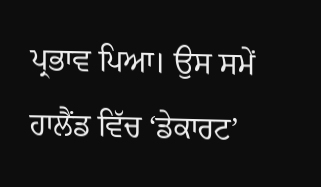ਪ੍ਰਭਾਵ ਪਿਆ। ਉਸ ਸਮੇਂ ਹਾਲੈਂਡ ਵਿੱਚ ‘ਡੇਕਾਰਟ’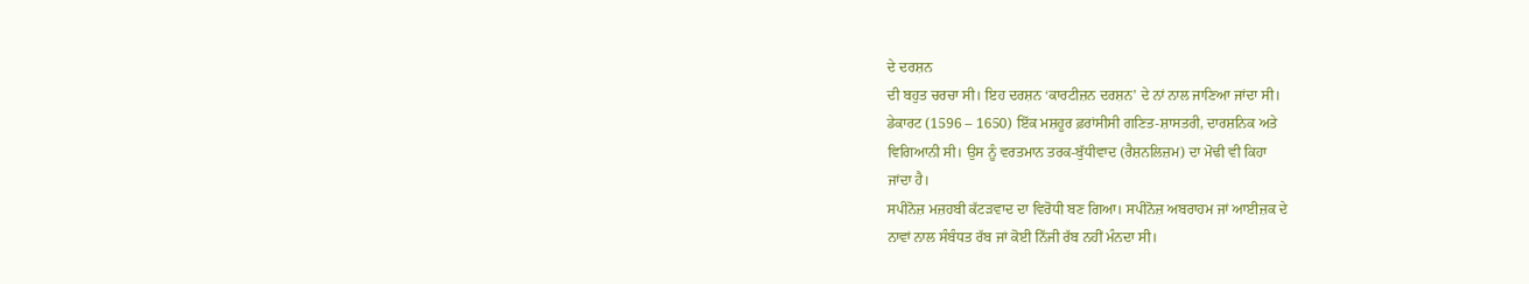ਦੇ ਦਰਸ਼ਨ
ਦੀ ਬਹੁਤ ਚਰਚਾ ਸੀ। ਇਹ ਦਰਸ਼ਨ ‘ਕਾਰਟੀਜ਼ਨ ਦਰਸ਼ਨ’ ਦੇ ਨਾਂ ਨਾਲ ਜਾਣਿਆ ਜਾਂਦਾ ਸੀ।
ਡੇਕਾਰਟ (1596 – 1650) ਇੱਕ ਮਸ਼ਹੂਰ ਫ਼ਰਾਂਸੀਸੀ ਗਣਿਤ-ਸ਼ਾਸਤਰੀ, ਦਾਰਸ਼ਨਿਕ ਅਤੇ
ਵਿਗਿਆਨੀ ਸੀ। ਉਸ ਨੂੰ ਵਰਤਮਾਨ ਤਰਕ-ਬੁੱਧੀਵਾਦ (ਰੈਸ਼ਨਲਿਜ਼ਮ) ਦਾ ਮੋਢੀ ਵੀ ਕਿਹਾ
ਜਾਂਦਾ ਹੈ।
ਸਪੀਨੋਜ਼ ਮਜ਼ਹਬੀ ਕੱਟੜਵਾਦ ਦਾ ਵਿਰੋਧੀ ਬਣ ਗਿਆ। ਸਪੀਨੋਜ਼ ਅਬਰਾਹਮ ਜਾਂ ਆਈਜ਼ਕ ਦੇ
ਨਾਵਾਂ ਨਾਲ ਸੰਬੰਧਤ ਰੱਬ ਜਾਂ ਕੋਈ ਨਿੱਜੀ ਰੱਬ ਨਹੀਂ ਮੰਨਦਾ ਸੀ।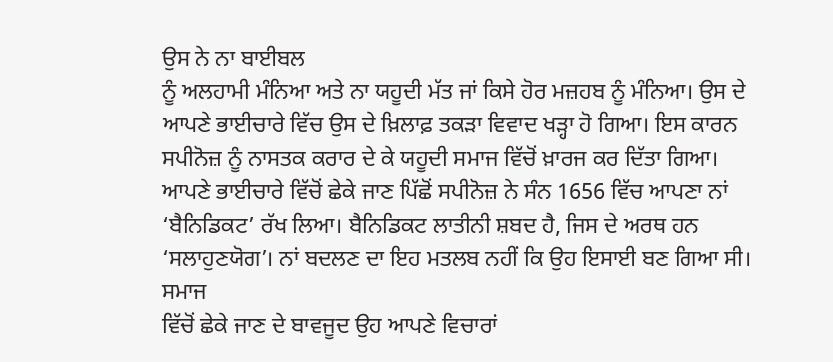ਉਸ ਨੇ ਨਾ ਬਾਈਬਲ
ਨੂੰ ਅਲਹਾਮੀ ਮੰਨਿਆ ਅਤੇ ਨਾ ਯਹੂਦੀ ਮੱਤ ਜਾਂ ਕਿਸੇ ਹੋਰ ਮਜ਼ਹਬ ਨੂੰ ਮੰਨਿਆ। ਉਸ ਦੇ
ਆਪਣੇ ਭਾਈਚਾਰੇ ਵਿੱਚ ਉਸ ਦੇ ਖ਼ਿਲਾਫ਼ ਤਕੜਾ ਵਿਵਾਦ ਖੜ੍ਹਾ ਹੋ ਗਿਆ। ਇਸ ਕਾਰਨ
ਸਪੀਨੋਜ਼ ਨੂੰ ਨਾਸਤਕ ਕਰਾਰ ਦੇ ਕੇ ਯਹੂਦੀ ਸਮਾਜ ਵਿੱਚੋਂ ਖ਼ਾਰਜ ਕਰ ਦਿੱਤਾ ਗਿਆ।
ਆਪਣੇ ਭਾਈਚਾਰੇ ਵਿੱਚੋਂ ਛੇਕੇ ਜਾਣ ਪਿੱਛੋਂ ਸਪੀਨੋਜ਼ ਨੇ ਸੰਨ 1656 ਵਿੱਚ ਆਪਣਾ ਨਾਂ
‘ਬੈਨਿਡਿਕਟ’ ਰੱਖ ਲਿਆ। ਬੈਨਿਡਿਕਟ ਲਾਤੀਨੀ ਸ਼ਬਦ ਹੈ, ਜਿਸ ਦੇ ਅਰਥ ਹਨ
‘ਸਲਾਹੁਣਯੋਗ’। ਨਾਂ ਬਦਲਣ ਦਾ ਇਹ ਮਤਲਬ ਨਹੀਂ ਕਿ ਉਹ ਇਸਾਈ ਬਣ ਗਿਆ ਸੀ। ਸਮਾਜ
ਵਿੱਚੋਂ ਛੇਕੇ ਜਾਣ ਦੇ ਬਾਵਜੂਦ ਉਹ ਆਪਣੇ ਵਿਚਾਰਾਂ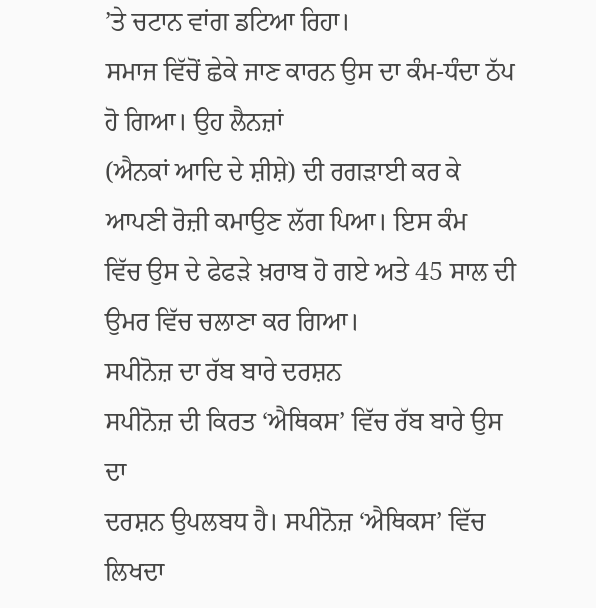’ਤੇ ਚਟਾਨ ਵਾਂਗ ਡਟਿਆ ਰਿਹਾ।
ਸਮਾਜ ਵਿੱਚੋਂ ਛੇਕੇ ਜਾਣ ਕਾਰਨ ਉਸ ਦਾ ਕੰਮ-ਧੰਦਾ ਠੱਪ ਹੋ ਗਿਆ। ਉਹ ਲੈਨਜ਼ਾਂ
(ਐਨਕਾਂ ਆਦਿ ਦੇ ਸ਼ੀਸ਼ੇ) ਦੀ ਰਗੜਾਈ ਕਰ ਕੇ ਆਪਣੀ ਰੋਜ਼ੀ ਕਮਾਉਣ ਲੱਗ ਪਿਆ। ਇਸ ਕੰਮ
ਵਿੱਚ ਉਸ ਦੇ ਫੇਫੜੇ ਖ਼ਰਾਬ ਹੋ ਗਏ ਅਤੇ 45 ਸਾਲ ਦੀ ਉਮਰ ਵਿੱਚ ਚਲਾਣਾ ਕਰ ਗਿਆ।
ਸਪੀਨੋਜ਼ ਦਾ ਰੱਬ ਬਾਰੇ ਦਰਸ਼ਨ
ਸਪੀਨੋਜ਼ ਦੀ ਕਿਰਤ ‘ਐਥਿਕਸ’ ਵਿੱਚ ਰੱਬ ਬਾਰੇ ਉਸ ਦਾ
ਦਰਸ਼ਨ ਉਪਲਬਧ ਹੈ। ਸਪੀਨੋਜ਼ ‘ਐਥਿਕਸ’ ਵਿੱਚ ਲਿਖਦਾ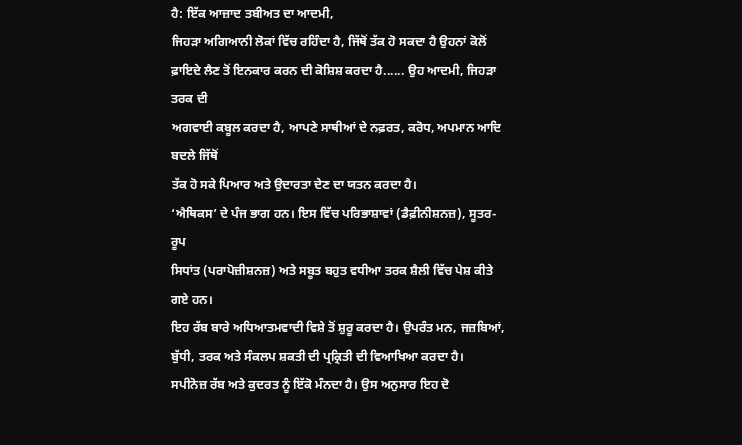ਹੈ: ਇੱਕ ਆਜ਼ਾਦ ਤਬੀਅਤ ਦਾ ਆਦਮੀ,
ਜਿਹੜਾ ਅਗਿਆਨੀ ਲੋਕਾਂ ਵਿੱਚ ਰਹਿੰਦਾ ਹੈ, ਜਿੱਥੋਂ ਤੱਕ ਹੋ ਸਕਦਾ ਹੈ ਉਹਨਾਂ ਕੋਲੋਂ
ਫ਼ਾਇਦੇ ਲੈਣ ਤੋਂ ਇਨਕਾਰ ਕਰਨ ਦੀ ਕੋਸ਼ਿਸ਼ ਕਰਦਾ ਹੈ...... ਉਹ ਆਦਮੀ, ਜਿਹੜਾ ਤਰਕ ਦੀ
ਅਗਵਾਈ ਕਬੂਲ ਕਰਦਾ ਹੈ, ਆਪਣੇ ਸਾਥੀਆਂ ਦੇ ਨਫ਼ਰਤ, ਕਰੋਧ, ਅਪਮਾਨ ਆਦਿ ਬਦਲੇ ਜਿੱਥੋਂ
ਤੱਕ ਹੋ ਸਕੇ ਪਿਆਰ ਅਤੇ ਉਦਾਰਤਾ ਦੇਣ ਦਾ ਯਤਨ ਕਰਦਾ ਹੈ।
‘ਐਥਿਕਸ’ ਦੇ ਪੰਜ ਭਾਗ ਹਨ। ਇਸ ਵਿੱਚ ਪਰਿਭਾਸ਼ਾਵਾਂ (ਡੈਫ਼ੀਨੀਸ਼ਨਜ਼), ਸੂਤਰ-ਰੂਪ
ਸਿਧਾਂਤ (ਪਰਾਪੋਜ਼ੀਸ਼ਨਜ਼) ਅਤੇ ਸਬੂਤ ਬਹੁਤ ਵਧੀਆ ਤਰਕ ਸ਼ੈਲੀ ਵਿੱਚ ਪੇਸ਼ ਕੀਤੇ ਗਏ ਹਨ।
ਇਹ ਰੱਬ ਬਾਰੇ ਅਧਿਆਤਮਵਾਦੀ ਵਿਸ਼ੇ ਤੋਂ ਸ਼ੁਰੂ ਕਰਦਾ ਹੈ। ਉਪਰੰਤ ਮਨ, ਜਜ਼ਬਿਆਂ,
ਬੁੱਧੀ, ਤਰਕ ਅਤੇ ਸੰਕਲਪ ਸ਼ਕਤੀ ਦੀ ਪ੍ਰਕ੍ਰਿਤੀ ਦੀ ਵਿਆਖਿਆ ਕਰਦਾ ਹੈ।
ਸਪੀਨੋਜ਼ ਰੱਬ ਅਤੇ ਕੁਦਰਤ ਨੂੰ ਇੱਕੋ ਮੰਨਦਾ ਹੈ। ਉਸ ਅਨੁਸਾਰ ਇਹ ਦੋ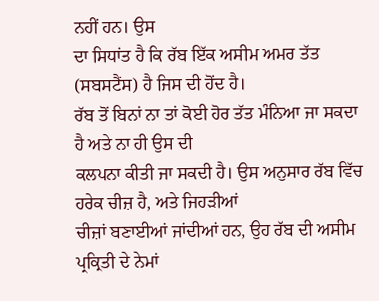ਨਹੀਂ ਹਨ। ਉਸ
ਦਾ ਸਿਧਾਂਤ ਹੈ ਕਿ ਰੱਬ ਇੱਕ ਅਸੀਮ ਅਮਰ ਤੱਤ (ਸਬਸਟੈਂਸ) ਹੈ ਜਿਸ ਦੀ ਹੋਂਦ ਹੈ।
ਰੱਬ ਤੋਂ ਬਿਨਾਂ ਨਾ ਤਾਂ ਕੋਈ ਹੋਰ ਤੱਤ ਮੰਨਿਆ ਜਾ ਸਕਦਾ ਹੈ ਅਤੇ ਨਾ ਹੀ ਉਸ ਦੀ
ਕਲਪਨਾ ਕੀਤੀ ਜਾ ਸਕਦੀ ਹੈ। ਉਸ ਅਨੁਸਾਰ ਰੱਬ ਵਿੱਚ ਹਰੇਕ ਚੀਜ਼ ਹੈ, ਅਤੇ ਜਿਹੜੀਆਂ
ਚੀਜ਼ਾਂ ਬਣਾਈਆਂ ਜਾਂਦੀਆਂ ਹਨ, ਉਹ ਰੱਬ ਦੀ ਅਸੀਮ ਪ੍ਰਕ੍ਰਿਤੀ ਦੇ ਨੇਮਾਂ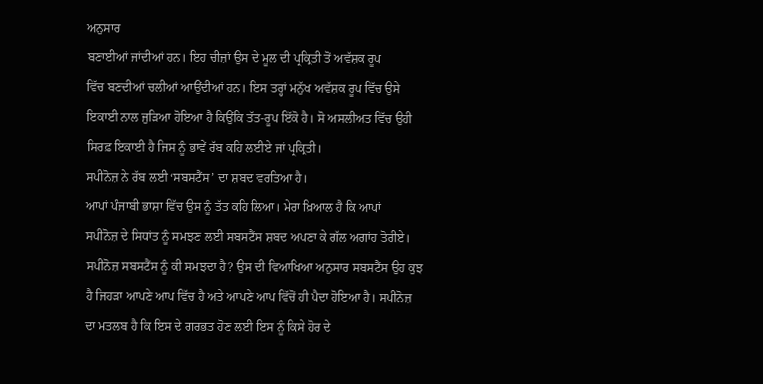ਅਨੁਸਾਰ
ਬਣਾਈਆਂ ਜਾਂਦੀਆਂ ਹਨ। ਇਹ ਚੀਜ਼ਾਂ ਉਸ ਦੇ ਮੂਲ ਦੀ ਪ੍ਰਕ੍ਰਿਤੀ ਤੋਂ ਅਵੱਸ਼ਕ ਰੂਪ
ਵਿੱਚ ਬਣਦੀਆਂ ਚਲੀਆਂ ਆਉਂਦੀਆਂ ਹਨ। ਇਸ ਤਰ੍ਹਾਂ ਮਨੁੱਖ ਅਵੱਸ਼ਕ ਰੂਪ ਵਿੱਚ ਉਸੇ
ਇਕਾਈ ਨਾਲ ਜੁੜਿਆ ਹੋਇਆ ਹੈ ਕਿਉਂਕਿ ਤੱਤ-ਰੂਪ ਇੱਕੋ ਹੈ। ਸੋ ਅਸਲੀਅਤ ਵਿੱਚ ਉਹੀ
ਸਿਰਫ਼ ਇਕਾਈ ਹੈ ਜਿਸ ਨੂੰ ਭਾਵੇਂ ਰੱਬ ਕਹਿ ਲਈਏ ਜਾਂ ਪ੍ਰਕ੍ਰਿਤੀ।
ਸਪੀਨੋਜ਼ ਨੇ ਰੱਬ ਲਈ ‘ਸਬਸਟੈਂਸ’ ਦਾ ਸ਼ਬਦ ਵਰਤਿਆ ਹੈ।
ਆਪਾਂ ਪੰਜਾਬੀ ਭਾਸ਼ਾ ਵਿੱਚ ਉਸ ਨੂੰ ਤੱਤ ਕਹਿ ਲਿਆ। ਮੇਰਾ ਖ਼ਿਆਲ ਹੈ ਕਿ ਆਪਾਂ
ਸਪੀਨੋਜ਼ ਦੇ ਸਿਧਾਂਤ ਨੂੰ ਸਮਝਣ ਲਈ ਸਬਸਟੈਂਸ ਸ਼ਬਦ ਅਪਣਾ ਕੇ ਗੱਲ ਅਗਾਂਹ ਤੋਰੀਏ।
ਸਪੀਨੋਜ਼ ਸਬਸਟੈਂਸ ਨੂੰ ਕੀ ਸਮਝਦਾ ਹੈ? ਉਸ ਦੀ ਵਿਆਖਿਆ ਅਨੁਸਾਰ ਸਬਸਟੈਂਸ ਉਹ ਕੁਝ
ਹੈ ਜਿਹੜਾ ਆਪਣੇ ਆਪ ਵਿੱਚ ਹੈ ਅਤੇ ਆਪਣੇ ਆਪ ਵਿੱਚੋਂ ਹੀ ਪੈਦਾ ਹੋਇਆ ਹੈ। ਸਪੀਨੋਜ਼
ਦਾ ਮਤਲਬ ਹੈ ਕਿ ਇਸ ਦੇ ਗਰਭਤ ਹੋਣ ਲਈ ਇਸ ਨੂੰ ਕਿਸੇ ਹੋਰ ਦੇ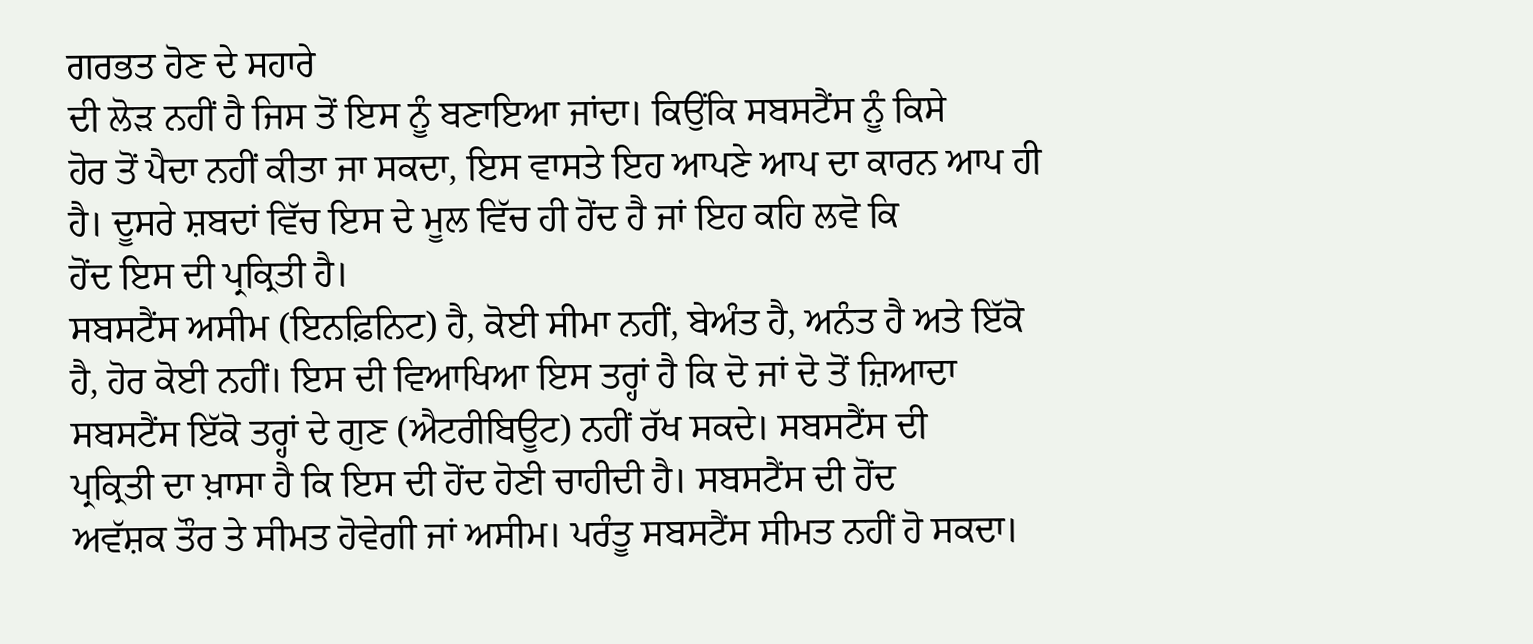ਗਰਭਤ ਹੋਣ ਦੇ ਸਹਾਰੇ
ਦੀ ਲੋੜ ਨਹੀਂ ਹੈ ਜਿਸ ਤੋਂ ਇਸ ਨੂੰ ਬਣਾਇਆ ਜਾਂਦਾ। ਕਿਉਂਕਿ ਸਬਸਟੈਂਸ ਨੂੰ ਕਿਸੇ
ਹੋਰ ਤੋਂ ਪੈਦਾ ਨਹੀਂ ਕੀਤਾ ਜਾ ਸਕਦਾ, ਇਸ ਵਾਸਤੇ ਇਹ ਆਪਣੇ ਆਪ ਦਾ ਕਾਰਨ ਆਪ ਹੀ
ਹੈ। ਦੂਸਰੇ ਸ਼ਬਦਾਂ ਵਿੱਚ ਇਸ ਦੇ ਮੂਲ ਵਿੱਚ ਹੀ ਹੋਂਦ ਹੈ ਜਾਂ ਇਹ ਕਹਿ ਲਵੋ ਕਿ
ਹੋਂਦ ਇਸ ਦੀ ਪ੍ਰਕ੍ਰਿਤੀ ਹੈ।
ਸਬਸਟੈਂਸ ਅਸੀਮ (ਇਨਫ਼ਿਨਿਟ) ਹੈ, ਕੋਈ ਸੀਮਾ ਨਹੀਂ, ਬੇਅੰਤ ਹੈ, ਅਨੰਤ ਹੈ ਅਤੇ ਇੱਕੋ
ਹੈ, ਹੋਰ ਕੋਈ ਨਹੀਂ। ਇਸ ਦੀ ਵਿਆਖਿਆ ਇਸ ਤਰ੍ਹਾਂ ਹੈ ਕਿ ਦੋ ਜਾਂ ਦੋ ਤੋਂ ਜ਼ਿਆਦਾ
ਸਬਸਟੈਂਸ ਇੱਕੋ ਤਰ੍ਹਾਂ ਦੇ ਗੁਣ (ਐਟਰੀਬਿਊਟ) ਨਹੀਂ ਰੱਖ ਸਕਦੇ। ਸਬਸਟੈਂਸ ਦੀ
ਪ੍ਰਕ੍ਰਿਤੀ ਦਾ ਖ਼ਾਸਾ ਹੈ ਕਿ ਇਸ ਦੀ ਹੋਂਦ ਹੋਣੀ ਚਾਹੀਦੀ ਹੈ। ਸਬਸਟੈਂਸ ਦੀ ਹੋਂਦ
ਅਵੱਸ਼ਕ ਤੌਰ ਤੇ ਸੀਮਤ ਹੋਵੇਗੀ ਜਾਂ ਅਸੀਮ। ਪਰੰਤੂ ਸਬਸਟੈਂਸ ਸੀਮਤ ਨਹੀਂ ਹੋ ਸਕਦਾ।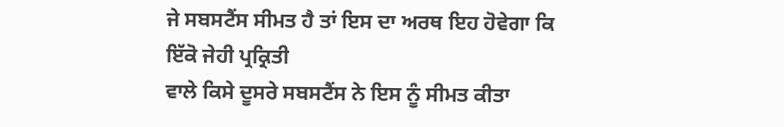ਜੇ ਸਬਸਟੈਂਸ ਸੀਮਤ ਹੈ ਤਾਂ ਇਸ ਦਾ ਅਰਥ ਇਹ ਹੋਵੇਗਾ ਕਿ ਇੱਕੋ ਜੇਹੀ ਪ੍ਰਕ੍ਰਿਤੀ
ਵਾਲੇ ਕਿਸੇ ਦੂਸਰੇ ਸਬਸਟੈਂਸ ਨੇ ਇਸ ਨੂੰ ਸੀਮਤ ਕੀਤਾ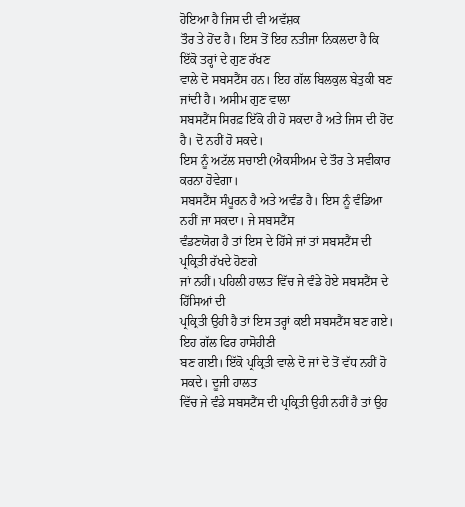ਹੋਇਆ ਹੈ ਜਿਸ ਦੀ ਵੀ ਅਵੱਸ਼ਕ
ਤੌਰ ਤੇ ਹੋਂਦ ਹੈ। ਇਸ ਤੋਂ ਇਹ ਨਤੀਜਾ ਨਿਕਲਦਾ ਹੈ ਕਿ ਇੱਕੋ ਤਰ੍ਹਾਂ ਦੇ ਗੁਣ ਰੱਖਣ
ਵਾਲੇ ਦੋ ਸਬਸਟੈਂਸ ਹਨ। ਇਹ ਗੱਲ ਬਿਲਕੁਲ ਬੇਤੁਕੀ ਬਣ ਜਾਂਦੀ ਹੈ। ਅਸੀਮ ਗੁਣ ਵਾਲਾ
ਸਬਸਟੈਂਸ ਸਿਰਫ਼ ਇੱਕੋ ਹੀ ਹੋ ਸਕਦਾ ਹੈ ਅਤੇ ਜਿਸ ਦੀ ਹੋਂਦ ਹੈ। ਦੋ ਨਹੀਂ ਹੋ ਸਕਦੇ।
ਇਸ ਨੂੰ ਅਟੱਲ ਸਚਾਈ (ਐਕਸੀਅਮ ਦੇ ਤੌਰ ਤੇ ਸਵੀਕਾਰ ਕਰਨਾ ਹੋਵੇਗਾ।
ਸਬਸਟੈਂਸ ਸੰਪੂਰਨ ਹੈ ਅਤੇ ਅਵੰਡ ਹੈ। ਇਸ ਨੂੰ ਵੰਡਿਆ ਨਹੀਂ ਜਾ ਸਕਦਾ। ਜੇ ਸਬਸਟੈਂਸ
ਵੰਡਣਯੋਗ ਹੈ ਤਾਂ ਇਸ ਦੇ ਹਿੱਸੇ ਜਾਂ ਤਾਂ ਸਬਸਟੈਂਸ ਦੀ ਪ੍ਰਕ੍ਰਿਤੀ ਰੱਖਦੇ ਹੋਣਗੇ
ਜਾਂ ਨਹੀਂ। ਪਹਿਲੀ ਹਾਲਤ ਵਿੱਚ ਜੇ ਵੰਡੇ ਹੋਏ ਸਬਸਟੈਂਸ ਦੇ ਹਿੱਸਿਆਂ ਦੀ
ਪ੍ਰਕ੍ਰਿਤੀ ਉਹੀ ਹੈ ਤਾਂ ਇਸ ਤਰ੍ਹਾਂ ਕਈ ਸਬਸਟੈਂਸ ਬਣ ਗਏ। ਇਹ ਗੱਲ ਫਿਰ ਹਾਸੋਹੀਣੀ
ਬਣ ਗਈ। ਇੱਕੋ ਪ੍ਰਕ੍ਰਿਤੀ ਵਾਲੇ ਦੋ ਜਾਂ ਦੋ ਤੋਂ ਵੱਧ ਨਹੀਂ ਹੋ ਸਕਦੇ। ਦੂਜੀ ਹਾਲਤ
ਵਿੱਚ ਜੇ ਵੰਡੇ ਸਬਸਟੈਂਸ ਦੀ ਪ੍ਰਕ੍ਰਿਤੀ ਉਹੀ ਨਹੀਂ ਹੈ ਤਾਂ ਉਹ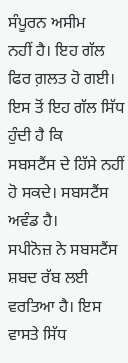ਸੰਪੂਰਨ ਅਸੀਮ
ਨਹੀਂ ਹੈ। ਇਹ ਗੱਲ ਫਿਰ ਗ਼ਲਤ ਹੋ ਗਈ। ਇਸ ਤੋਂ ਇਹ ਗੱਲ ਸਿੱਧ ਹੁੰਦੀ ਹੈ ਕਿ
ਸਬਸਟੈਂਸ ਦੇ ਹਿੱਸੇ ਨਹੀਂ ਹੋ ਸਕਦੇ। ਸਬਸਟੈਂਸ ਅਵੰਡ ਹੈ।
ਸਪੀਨੋਜ਼ ਨੇ ਸਬਸਟੈਂਸ ਸ਼ਬਦ ਰੱਬ ਲਈ ਵਰਤਿਆ ਹੈ। ਇਸ ਵਾਸਤੇ ਸਿੱਧ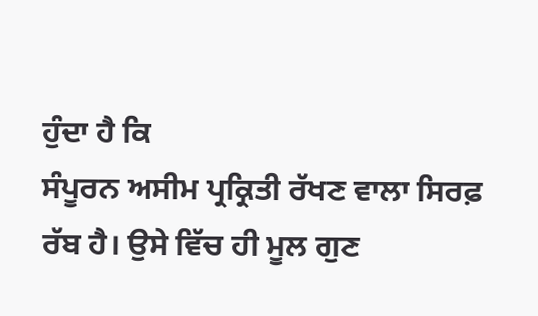ਹੁੰਦਾ ਹੈ ਕਿ
ਸੰਪੂਰਨ ਅਸੀਮ ਪ੍ਰਕ੍ਰਿਤੀ ਰੱਖਣ ਵਾਲਾ ਸਿਰਫ਼ ਰੱਬ ਹੈ। ਉਸੇ ਵਿੱਚ ਹੀ ਮੂਲ ਗੁਣ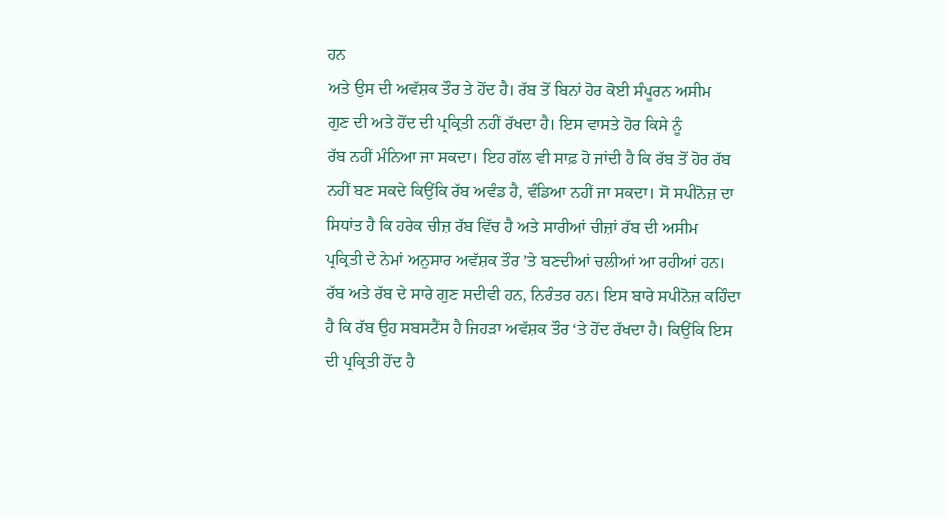ਹਨ
ਅਤੇ ਉਸ ਦੀ ਅਵੱਸ਼ਕ ਤੌਰ ਤੇ ਹੋਂਦ ਹੈ। ਰੱਬ ਤੋਂ ਬਿਨਾਂ ਹੋਰ ਕੋਈ ਸੰਪੂਰਨ ਅਸੀਮ
ਗੁਣ ਦੀ ਅਤੇ ਹੋਂਦ ਦੀ ਪ੍ਰਕ੍ਰਿਤੀ ਨਹੀਂ ਰੱਖਦਾ ਹੈ। ਇਸ ਵਾਸਤੇ ਹੋਰ ਕਿਸੇ ਨੂੰ
ਰੱਬ ਨਹੀਂ ਮੰਨਿਆ ਜਾ ਸਕਦਾ। ਇਹ ਗੱਲ ਵੀ ਸਾਫ਼ ਹੋ ਜਾਂਦੀ ਹੈ ਕਿ ਰੱਬ ਤੋਂ ਹੋਰ ਰੱਬ
ਨਹੀਂ ਬਣ ਸਕਦੇ ਕਿਉਂਕਿ ਰੱਬ ਅਵੰਡ ਹੈ, ਵੰਡਿਆ ਨਹੀਂ ਜਾ ਸਕਦਾ। ਸੋ ਸਪੀਨੋਜ਼ ਦਾ
ਸਿਧਾਂਤ ਹੈ ਕਿ ਹਰੇਕ ਚੀਜ਼ ਰੱਬ ਵਿੱਚ ਹੈ ਅਤੇ ਸਾਰੀਆਂ ਚੀਜ਼ਾਂ ਰੱਬ ਦੀ ਅਸੀਮ
ਪ੍ਰਕ੍ਰਿਤੀ ਦੇ ਨੇਮਾਂ ਅਨੁਸਾਰ ਅਵੱਸ਼ਕ ਤੌਰ ’ਤੇ ਬਣਦੀਆਂ ਚਲੀਆਂ ਆ ਰਹੀਆਂ ਹਨ।
ਰੱਬ ਅਤੇ ਰੱਬ ਦੇ ਸਾਰੇ ਗੁਣ ਸਦੀਵੀ ਹਨ, ਨਿਰੰਤਰ ਹਨ। ਇਸ ਬਾਰੇ ਸਪੀਨੋਜ਼ ਕਹਿੰਦਾ
ਹੈ ਕਿ ਰੱਬ ਉਹ ਸਬਸਟੈਂਸ ਹੈ ਜਿਹੜਾ ਅਵੱਸ਼ਕ ਤੌਰ ‘ਤੇ ਹੋਂਦ ਰੱਖਦਾ ਹੈ। ਕਿਉਂਕਿ ਇਸ
ਦੀ ਪ੍ਰਕ੍ਰਿਤੀ ਹੋਂਦ ਹੈ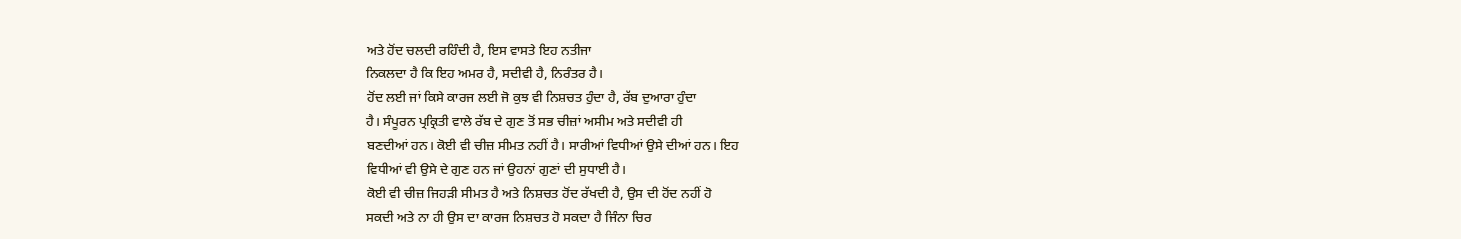ਅਤੇ ਹੋਂਦ ਚਲਦੀ ਰਹਿੰਦੀ ਹੈ, ਇਸ ਵਾਸਤੇ ਇਹ ਨਤੀਜਾ
ਨਿਕਲਦਾ ਹੈ ਕਿ ਇਹ ਅਮਰ ਹੈ, ਸਦੀਵੀ ਹੈ, ਨਿਰੰਤਰ ਹੈ।
ਹੋਂਦ ਲਈ ਜਾਂ ਕਿਸੇ ਕਾਰਜ ਲਈ ਜੋ ਕੁਝ ਵੀ ਨਿਸ਼ਚਤ ਹੁੰਦਾ ਹੈ, ਰੱਬ ਦੁਆਰਾ ਹੁੰਦਾ
ਹੈ। ਸੰਪੂਰਨ ਪ੍ਰਕ੍ਰਿਤੀ ਵਾਲੇ ਰੱਬ ਦੇ ਗੁਣ ਤੋਂ ਸਭ ਚੀਜ਼ਾਂ ਅਸੀਮ ਅਤੇ ਸਦੀਵੀ ਹੀ
ਬਣਦੀਆਂ ਹਨ। ਕੋਈ ਵੀ ਚੀਜ਼ ਸੀਮਤ ਨਹੀਂ ਹੈ। ਸਾਰੀਆਂ ਵਿਧੀਆਂ ਉਸੇ ਦੀਆਂ ਹਨ। ਇਹ
ਵਿਧੀਆਂ ਵੀ ਉਸੇ ਦੇ ਗੁਣ ਹਨ ਜਾਂ ਉਹਨਾਂ ਗੁਣਾਂ ਦੀ ਸੁਧਾਈ ਹੈ।
ਕੋਈ ਵੀ ਚੀਜ਼ ਜਿਹੜੀ ਸੀਮਤ ਹੈ ਅਤੇ ਨਿਸ਼ਚਤ ਹੋਂਦ ਰੱਖਦੀ ਹੈ, ਉਸ ਦੀ ਹੋਂਦ ਨਹੀਂ ਹੋ
ਸਕਦੀ ਅਤੇ ਨਾ ਹੀ ਉਸ ਦਾ ਕਾਰਜ ਨਿਸ਼ਚਤ ਹੋ ਸਕਦਾ ਹੈ ਜਿੰਨਾ ਚਿਰ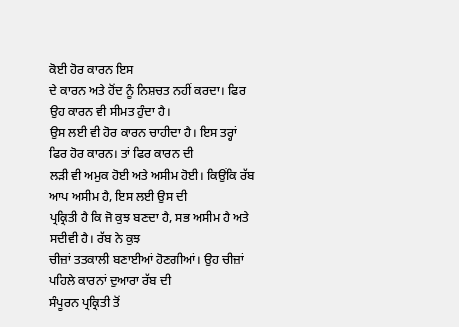ਕੋਈ ਹੋਰ ਕਾਰਨ ਇਸ
ਦੇ ਕਾਰਨ ਅਤੇ ਹੋਂਦ ਨੂੰ ਨਿਸ਼ਚਤ ਨਹੀਂ ਕਰਦਾ। ਫਿਰ ਉਹ ਕਾਰਨ ਵੀ ਸੀਮਤ ਹੁੰਦਾ ਹੈ।
ਉਸ ਲਈ ਵੀ ਹੋਰ ਕਾਰਨ ਚਾਹੀਦਾ ਹੈ। ਇਸ ਤਰ੍ਹਾਂ ਫਿਰ ਹੋਰ ਕਾਰਨ। ਤਾਂ ਫਿਰ ਕਾਰਨ ਦੀ
ਲੜੀ ਵੀ ਅਮੁਕ ਹੋਈ ਅਤੇ ਅਸੀਮ ਹੋਈ। ਕਿਉਂਕਿ ਰੱਬ ਆਪ ਅਸੀਮ ਹੈ, ਇਸ ਲਈ ਉਸ ਦੀ
ਪ੍ਰਕ੍ਰਿਤੀ ਹੈ ਕਿ ਜੋ ਕੁਝ ਬਣਦਾ ਹੈ, ਸਭ ਅਸੀਮ ਹੈ ਅਤੇ ਸਦੀਵੀ ਹੈ। ਰੱਬ ਨੇ ਕੁਝ
ਚੀਜ਼ਾਂ ਤਤਕਾਲੀ ਬਣਾਈਆਂ ਹੋਣਗੀਆਂ। ਉਹ ਚੀਜ਼ਾਂ ਪਹਿਲੇ ਕਾਰਨਾਂ ਦੁਆਰਾ ਰੱਬ ਦੀ
ਸੰਪੂਰਨ ਪ੍ਰਕ੍ਰਿਤੀ ਤੋਂ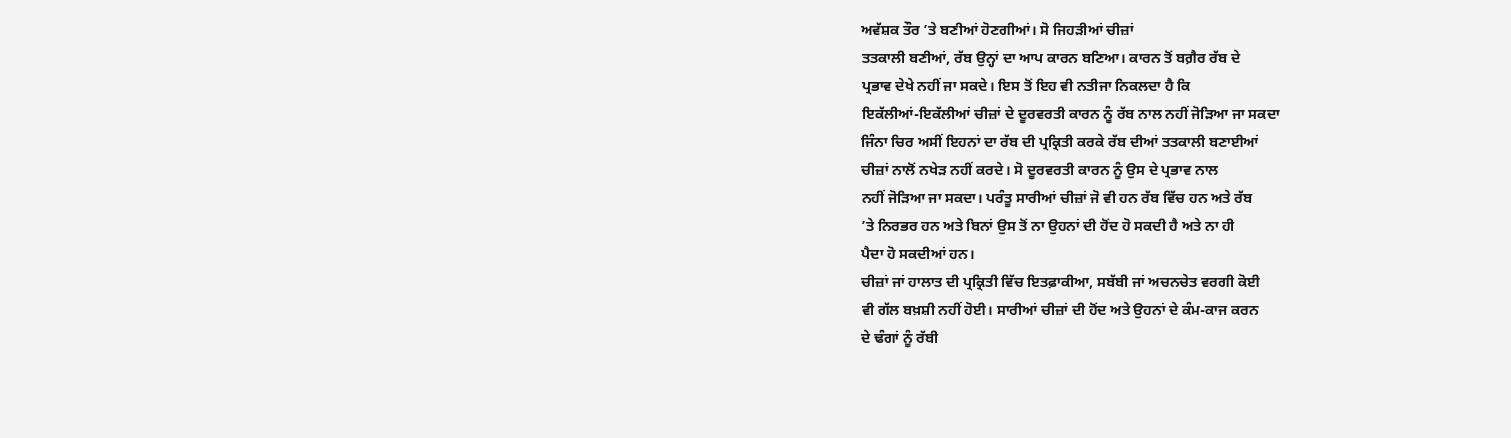ਅਵੱਸ਼ਕ ਤੌਰ ’ਤੇ ਬਣੀਆਂ ਹੋਣਗੀਆਂ। ਸੋ ਜਿਹੜੀਆਂ ਚੀਜ਼ਾਂ
ਤਤਕਾਲੀ ਬਣੀਆਂ, ਰੱਬ ਉਨ੍ਹਾਂ ਦਾ ਆਪ ਕਾਰਨ ਬਣਿਆ। ਕਾਰਨ ਤੋਂ ਬਗ਼ੈਰ ਰੱਬ ਦੇ
ਪ੍ਰਭਾਵ ਦੇਖੇ ਨਹੀਂ ਜਾ ਸਕਦੇ। ਇਸ ਤੋਂ ਇਹ ਵੀ ਨਤੀਜਾ ਨਿਕਲਦਾ ਹੈ ਕਿ
ਇਕੱਲੀਆਂ-ਇਕੱਲੀਆਂ ਚੀਜ਼ਾਂ ਦੇ ਦੂਰਵਰਤੀ ਕਾਰਨ ਨੂੰ ਰੱਬ ਨਾਲ ਨਹੀਂ ਜੋੜਿਆ ਜਾ ਸਕਦਾ
ਜਿੰਨਾ ਚਿਰ ਅਸੀਂ ਇਹਨਾਂ ਦਾ ਰੱਬ ਦੀ ਪ੍ਰਕ੍ਰਿਤੀ ਕਰਕੇ ਰੱਬ ਦੀਆਂ ਤਤਕਾਲੀ ਬਣਾਈਆਂ
ਚੀਜ਼ਾਂ ਨਾਲੋਂ ਨਖੇੜ ਨਹੀਂ ਕਰਦੇ। ਸੋ ਦੂਰਵਰਤੀ ਕਾਰਨ ਨੂੰ ਉਸ ਦੇ ਪ੍ਰਭਾਵ ਨਾਲ
ਨਹੀਂ ਜੋੜਿਆ ਜਾ ਸਕਦਾ। ਪਰੰਤੂ ਸਾਰੀਆਂ ਚੀਜ਼ਾਂ ਜੋ ਵੀ ਹਨ ਰੱਬ ਵਿੱਚ ਹਨ ਅਤੇ ਰੱਬ
’ਤੇ ਨਿਰਭਰ ਹਨ ਅਤੇ ਬਿਨਾਂ ਉਸ ਤੋਂ ਨਾ ਉਹਨਾਂ ਦੀ ਹੋਂਦ ਹੋ ਸਕਦੀ ਹੈ ਅਤੇ ਨਾ ਹੀ
ਪੈਦਾ ਹੋ ਸਕਦੀਆਂ ਹਨ।
ਚੀਜ਼ਾਂ ਜਾਂ ਹਾਲਾਤ ਦੀ ਪ੍ਰਕ੍ਰਿਤੀ ਵਿੱਚ ਇਤਫ਼ਾਕੀਆ, ਸਬੱਬੀ ਜਾਂ ਅਚਨਚੇਤ ਵਰਗੀ ਕੋਈ
ਵੀ ਗੱਲ ਬਖ਼ਸ਼ੀ ਨਹੀਂ ਹੋਈ। ਸਾਰੀਆਂ ਚੀਜ਼ਾਂ ਦੀ ਹੋਂਦ ਅਤੇ ਉਹਨਾਂ ਦੇ ਕੰਮ-ਕਾਜ ਕਰਨ
ਦੇ ਢੰਗਾਂ ਨੂੰ ਰੱਬੀ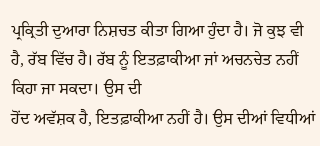ਪ੍ਰਕ੍ਰਿਤੀ ਦੁਆਰਾ ਨਿਸ਼ਚਤ ਕੀਤਾ ਗਿਆ ਹੁੰਦਾ ਹੈ। ਜੋ ਕੁਝ ਵੀ
ਹੈ, ਰੱਬ ਵਿੱਚ ਹੈ। ਰੱਬ ਨੂੰ ਇਤਫ਼ਾਕੀਆ ਜਾਂ ਅਚਨਚੇਤ ਨਹੀਂ ਕਿਹਾ ਜਾ ਸਕਦਾ। ਉਸ ਦੀ
ਹੋਂਦ ਅਵੱਸ਼ਕ ਹੈ, ਇਤਫ਼ਾਕੀਆ ਨਹੀਂ ਹੈ। ਉਸ ਦੀਆਂ ਵਿਧੀਆਂ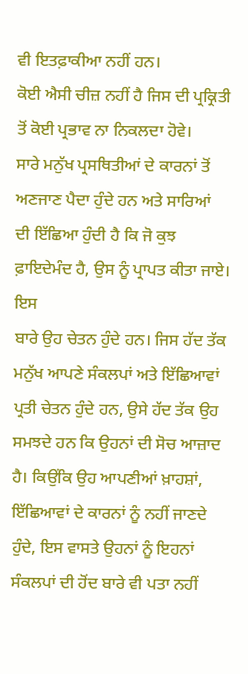ਵੀ ਇਤਫ਼ਾਕੀਆ ਨਹੀਂ ਹਨ।
ਕੋਈ ਐਸੀ ਚੀਜ਼ ਨਹੀਂ ਹੈ ਜਿਸ ਦੀ ਪ੍ਰਕ੍ਰਿਤੀ ਤੋਂ ਕੋਈ ਪ੍ਰਭਾਵ ਨਾ ਨਿਕਲਦਾ ਹੋਵੇ।
ਸਾਰੇ ਮਨੁੱਖ ਪ੍ਰਸਥਿਤੀਆਂ ਦੇ ਕਾਰਨਾਂ ਤੋਂ ਅਣਜਾਣ ਪੈਦਾ ਹੁੰਦੇ ਹਨ ਅਤੇ ਸਾਰਿਆਂ
ਦੀ ਇੱਛਿਆ ਹੁੰਦੀ ਹੈ ਕਿ ਜੋ ਕੁਝ ਫ਼ਾਇਦੇਮੰਦ ਹੈ, ਉਸ ਨੂੰ ਪ੍ਰਾਪਤ ਕੀਤਾ ਜਾਏ। ਇਸ
ਬਾਰੇ ਉਹ ਚੇਤਨ ਹੁੰਦੇ ਹਨ। ਜਿਸ ਹੱਦ ਤੱਕ ਮਨੁੱਖ ਆਪਣੇ ਸੰਕਲਪਾਂ ਅਤੇ ਇੱਛਿਆਵਾਂ
ਪ੍ਰਤੀ ਚੇਤਨ ਹੁੰਦੇ ਹਨ, ਉਸੇ ਹੱਦ ਤੱਕ ਉਹ ਸਮਝਦੇ ਹਨ ਕਿ ਉਹਨਾਂ ਦੀ ਸੋਚ ਆਜ਼ਾਦ
ਹੈ। ਕਿਉਂਕਿ ਉਹ ਆਪਣੀਆਂ ਖ਼ਾਹਸ਼ਾਂ, ਇੱਛਿਆਵਾਂ ਦੇ ਕਾਰਨਾਂ ਨੂੰ ਨਹੀਂ ਜਾਣਦੇ
ਹੁੰਦੇ, ਇਸ ਵਾਸਤੇ ਉਹਨਾਂ ਨੂੰ ਇਹਨਾਂ ਸੰਕਲਪਾਂ ਦੀ ਹੋਂਦ ਬਾਰੇ ਵੀ ਪਤਾ ਨਹੀਂ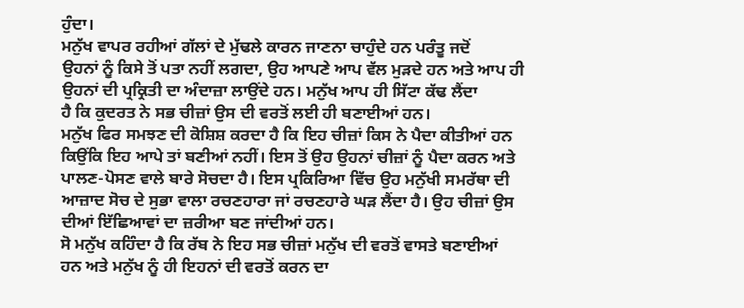ਹੁੰਦਾ।
ਮਨੁੱਖ ਵਾਪਰ ਰਹੀਆਂ ਗੱਲਾਂ ਦੇ ਮੁੱਢਲੇ ਕਾਰਨ ਜਾਣਨਾ ਚਾਹੁੰਦੇ ਹਨ ਪਰੰਤੂ ਜਦੋਂ
ਉਹਨਾਂ ਨੂੰ ਕਿਸੇ ਤੋਂ ਪਤਾ ਨਹੀਂ ਲਗਦਾ, ਉਹ ਆਪਣੇ ਆਪ ਵੱਲ ਮੁੜਦੇ ਹਨ ਅਤੇ ਆਪ ਹੀ
ਉਹਨਾਂ ਦੀ ਪ੍ਰਕ੍ਰਿਤੀ ਦਾ ਅੰਦਾਜ਼ਾ ਲਾਉਂਦੇ ਹਨ। ਮਨੁੱਖ ਆਪ ਹੀ ਸਿੱਟਾ ਕੱਢ ਲੈਂਦਾ
ਹੈ ਕਿ ਕੁਦਰਤ ਨੇ ਸਭ ਚੀਜ਼ਾਂ ਉਸ ਦੀ ਵਰਤੋਂ ਲਈ ਹੀ ਬਣਾਈਆਂ ਹਨ।
ਮਨੁੱਖ ਫਿਰ ਸਮਝਣ ਦੀ ਕੋਸ਼ਿਸ਼ ਕਰਦਾ ਹੈ ਕਿ ਇਹ ਚੀਜ਼ਾਂ ਕਿਸ ਨੇ ਪੈਦਾ ਕੀਤੀਆਂ ਹਨ
ਕਿਉਂਕਿ ਇਹ ਆਪੇ ਤਾਂ ਬਣੀਆਂ ਨਹੀਂ। ਇਸ ਤੋਂ ਉਹ ਉਹਨਾਂ ਚੀਜ਼ਾਂ ਨੂੰ ਪੈਦਾ ਕਰਨ ਅਤੇ
ਪਾਲਣ-ਪੋਸਣ ਵਾਲੇ ਬਾਰੇ ਸੋਚਦਾ ਹੈ। ਇਸ ਪ੍ਰਕਿਰਿਆ ਵਿੱਚ ਉਹ ਮਨੁੱਖੀ ਸਮਰੱਥਾ ਦੀ
ਆਜ਼ਾਦ ਸੋਚ ਦੇ ਸੁਭਾ ਵਾਲਾ ਰਚਣਹਾਰਾ ਜਾਂ ਰਚਣਹਾਰੇ ਘੜ ਲੈਂਦਾ ਹੈ। ਉਹ ਚੀਜ਼ਾਂ ਉਸ
ਦੀਆਂ ਇੱਛਿਆਵਾਂ ਦਾ ਜ਼ਰੀਆ ਬਣ ਜਾਂਦੀਆਂ ਹਨ।
ਸੋ ਮਨੁੱਖ ਕਹਿੰਦਾ ਹੈ ਕਿ ਰੱਬ ਨੇ ਇਹ ਸਭ ਚੀਜ਼ਾਂ ਮਨੁੱਖ ਦੀ ਵਰਤੋਂ ਵਾਸਤੇ ਬਣਾਈਆਂ
ਹਨ ਅਤੇ ਮਨੁੱਖ ਨੂੰ ਹੀ ਇਹਨਾਂ ਦੀ ਵਰਤੋਂ ਕਰਨ ਦਾ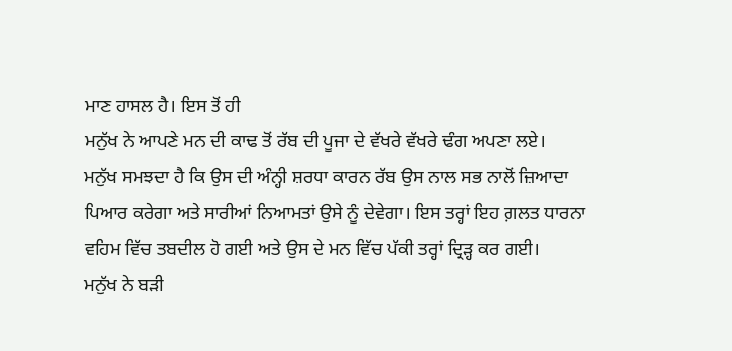ਮਾਣ ਹਾਸਲ ਹੈ। ਇਸ ਤੋਂ ਹੀ
ਮਨੁੱਖ ਨੇ ਆਪਣੇ ਮਨ ਦੀ ਕਾਢ ਤੋਂ ਰੱਬ ਦੀ ਪੂਜਾ ਦੇ ਵੱਖਰੇ ਵੱਖਰੇ ਢੰਗ ਅਪਣਾ ਲਏ।
ਮਨੁੱਖ ਸਮਝਦਾ ਹੈ ਕਿ ਉਸ ਦੀ ਅੰਨ੍ਹੀ ਸ਼ਰਧਾ ਕਾਰਨ ਰੱਬ ਉਸ ਨਾਲ ਸਭ ਨਾਲੋਂ ਜ਼ਿਆਦਾ
ਪਿਆਰ ਕਰੇਗਾ ਅਤੇ ਸਾਰੀਆਂ ਨਿਆਮਤਾਂ ਉਸੇ ਨੂੰ ਦੇਵੇਗਾ। ਇਸ ਤਰ੍ਹਾਂ ਇਹ ਗ਼ਲਤ ਧਾਰਨਾ
ਵਹਿਮ ਵਿੱਚ ਤਬਦੀਲ ਹੋ ਗਈ ਅਤੇ ਉਸ ਦੇ ਮਨ ਵਿੱਚ ਪੱਕੀ ਤਰ੍ਹਾਂ ਦ੍ਰਿੜ੍ਹ ਕਰ ਗਈ।
ਮਨੁੱਖ ਨੇ ਬੜੀ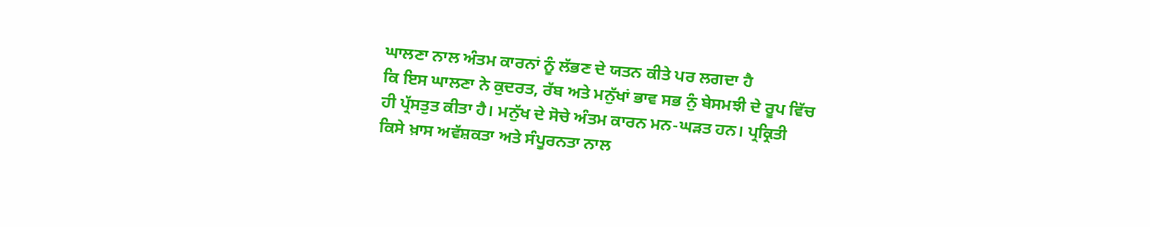ਘਾਲਣਾ ਨਾਲ ਅੰਤਮ ਕਾਰਨਾਂ ਨੂੰ ਲੱਭਣ ਦੇ ਯਤਨ ਕੀਤੇ ਪਰ ਲਗਦਾ ਹੈ
ਕਿ ਇਸ ਘਾਲਣਾ ਨੇ ਕੁਦਰਤ, ਰੱਬ ਅਤੇ ਮਨੁੱਖਾਂ ਭਾਵ ਸਭ ਨੁੰ ਬੇਸਮਝੀ ਦੇ ਰੂਪ ਵਿੱਚ
ਹੀ ਪ੍ਰੱਸਤੁਤ ਕੀਤਾ ਹੈ। ਮਨੁੱਖ ਦੇ ਸੋਚੇ ਅੰਤਮ ਕਾਰਨ ਮਨ-ਘੜਤ ਹਨ। ਪ੍ਰਕ੍ਰਿਤੀ
ਕਿਸੇ ਖ਼ਾਸ ਅਵੱਸ਼ਕਤਾ ਅਤੇ ਸੰਪੂਰਨਤਾ ਨਾਲ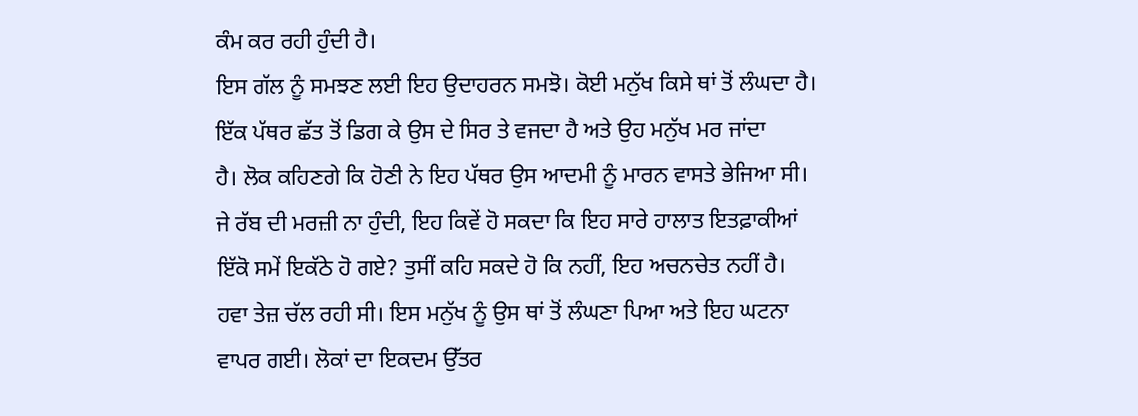ਕੰਮ ਕਰ ਰਹੀ ਹੁੰਦੀ ਹੈ।
ਇਸ ਗੱਲ ਨੂੰ ਸਮਝਣ ਲਈ ਇਹ ਉਦਾਹਰਨ ਸਮਝੋ। ਕੋਈ ਮਨੁੱਖ ਕਿਸੇ ਥਾਂ ਤੋਂ ਲੰਘਦਾ ਹੈ।
ਇੱਕ ਪੱਥਰ ਛੱਤ ਤੋਂ ਡਿਗ ਕੇ ਉਸ ਦੇ ਸਿਰ ਤੇ ਵਜਦਾ ਹੈ ਅਤੇ ਉਹ ਮਨੁੱਖ ਮਰ ਜਾਂਦਾ
ਹੈ। ਲੋਕ ਕਹਿਣਗੇ ਕਿ ਹੋਣੀ ਨੇ ਇਹ ਪੱਥਰ ਉਸ ਆਦਮੀ ਨੂੰ ਮਾਰਨ ਵਾਸਤੇ ਭੇਜਿਆ ਸੀ।
ਜੇ ਰੱਬ ਦੀ ਮਰਜ਼ੀ ਨਾ ਹੁੰਦੀ, ਇਹ ਕਿਵੇਂ ਹੋ ਸਕਦਾ ਕਿ ਇਹ ਸਾਰੇ ਹਾਲਾਤ ਇਤਫ਼ਾਕੀਆਂ
ਇੱਕੋ ਸਮੇਂ ਇਕੱਠੇ ਹੋ ਗਏ? ਤੁਸੀਂ ਕਹਿ ਸਕਦੇ ਹੋ ਕਿ ਨਹੀਂ, ਇਹ ਅਚਨਚੇਤ ਨਹੀਂ ਹੈ।
ਹਵਾ ਤੇਜ਼ ਚੱਲ ਰਹੀ ਸੀ। ਇਸ ਮਨੁੱਖ ਨੂੰ ਉਸ ਥਾਂ ਤੋਂ ਲੰਘਣਾ ਪਿਆ ਅਤੇ ਇਹ ਘਟਨਾ
ਵਾਪਰ ਗਈ। ਲੋਕਾਂ ਦਾ ਇਕਦਮ ਉੱਤਰ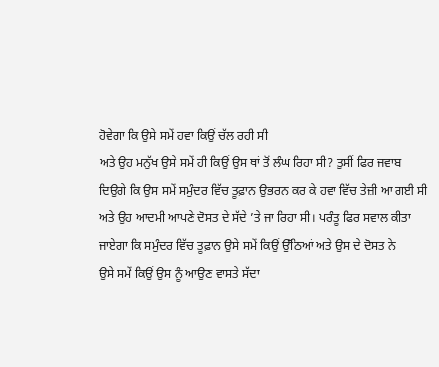ਹੋਵੇਗਾ ਕਿ ਉਸੇ ਸਮੇਂ ਹਵਾ ਕਿਉਂ ਚੱਲ ਰਹੀ ਸੀ
ਅਤੇ ਉਹ ਮਨੁੱਖ ਉਸੇ ਸਮੇਂ ਹੀ ਕਿਉਂ ਉਸ ਥਾਂ ਤੋਂ ਲੰਘ ਰਿਹਾ ਸੀ? ਤੁਸੀਂ ਫਿਰ ਜਵਾਬ
ਦਿਉਗੇ ਕਿ ਉਸ ਸਮੇਂ ਸਮੁੰਦਰ ਵਿੱਚ ਤੂਫ਼ਾਨ ਉਭਰਨ ਕਰ ਕੇ ਹਵਾ ਵਿੱਚ ਤੇਜ਼ੀ ਆ ਗਈ ਸੀ
ਅਤੇ ਉਹ ਆਦਮੀ ਆਪਣੇ ਦੋਸਤ ਦੇ ਸੱਦੇ ’ਤੇ ਜਾ ਰਿਹਾ ਸੀ। ਪਰੰਤੂ ਫਿਰ ਸਵਾਲ ਕੀਤਾ
ਜਾਏਗਾ ਕਿ ਸਮੁੰਦਰ ਵਿੱਚ ਤੂਫ਼ਾਨ ਉਸੇ ਸਮੇਂ ਕਿਉਂ ਉੱਠਿਆਂ ਅਤੇ ਉਸ ਦੇ ਦੋਸਤ ਨੇ
ਉਸੇ ਸਮੇਂ ਕਿਉਂ ਉਸ ਨੂੰ ਆਉਣ ਵਾਸਤੇ ਸੱਦਾ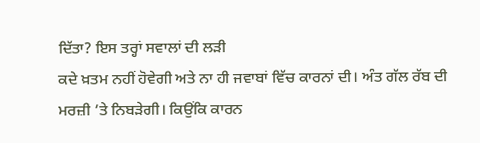ਦਿੱਤਾ? ਇਸ ਤਰ੍ਹਾਂ ਸਵਾਲਾਂ ਦੀ ਲੜੀ
ਕਦੇ ਖ਼ਤਮ ਨਹੀਂ ਹੋਵੇਗੀ ਅਤੇ ਨਾ ਹੀ ਜਵਾਬਾਂ ਵਿੱਚ ਕਾਰਨਾਂ ਦੀ। ਅੰਤ ਗੱਲ ਰੱਬ ਦੀ
ਮਰਜ਼ੀ ’ਤੇ ਨਿਬੜੇਗੀ। ਕਿਉਂਕਿ ਕਾਰਨ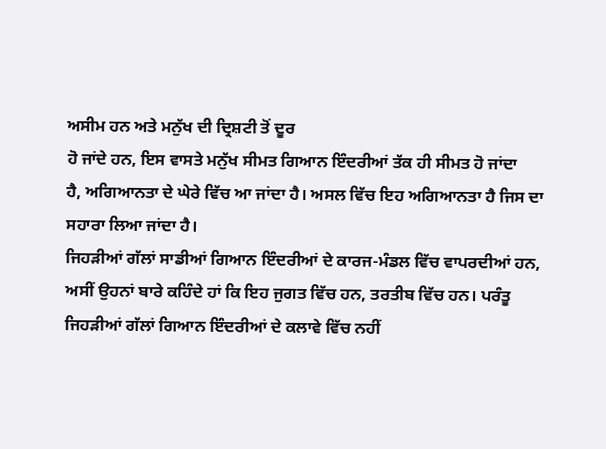ਅਸੀਮ ਹਨ ਅਤੇ ਮਨੁੱਖ ਦੀ ਦ੍ਰਿਸ਼ਟੀ ਤੋਂ ਦੂਰ
ਹੋ ਜਾਂਦੇ ਹਨ, ਇਸ ਵਾਸਤੇ ਮਨੁੱਖ ਸੀਮਤ ਗਿਆਨ ਇੰਦਰੀਆਂ ਤੱਕ ਹੀ ਸੀਮਤ ਹੋ ਜਾਂਦਾ
ਹੈ, ਅਗਿਆਨਤਾ ਦੇ ਘੇਰੇ ਵਿੱਚ ਆ ਜਾਂਦਾ ਹੈ। ਅਸਲ ਵਿੱਚ ਇਹ ਅਗਿਆਨਤਾ ਹੈ ਜਿਸ ਦਾ
ਸਹਾਰਾ ਲਿਆ ਜਾਂਦਾ ਹੈ।
ਜਿਹੜੀਆਂ ਗੱਲਾਂ ਸਾਡੀਆਂ ਗਿਆਨ ਇੰਦਰੀਆਂ ਦੇ ਕਾਰਜ-ਮੰਡਲ ਵਿੱਚ ਵਾਪਰਦੀਆਂ ਹਨ,
ਅਸੀਂ ਉਹਨਾਂ ਬਾਰੇ ਕਹਿੰਦੇ ਹਾਂ ਕਿ ਇਹ ਜੁਗਤ ਵਿੱਚ ਹਨ, ਤਰਤੀਬ ਵਿੱਚ ਹਨ। ਪਰੰਤੂ
ਜਿਹੜੀਆਂ ਗੱਲਾਂ ਗਿਆਨ ਇੰਦਰੀਆਂ ਦੇ ਕਲਾਵੇ ਵਿੱਚ ਨਹੀਂ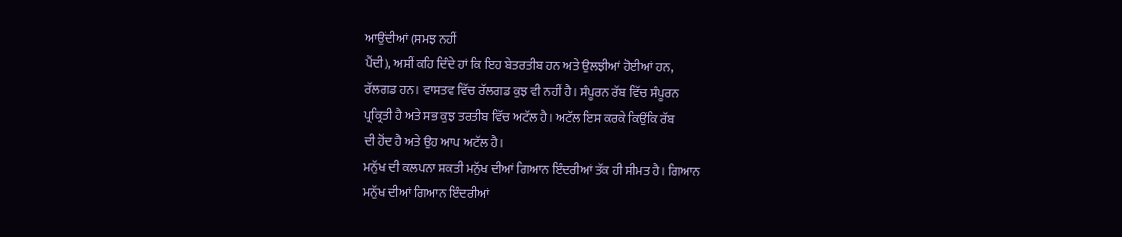ਆਉਂਦੀਆਂ (ਸਮਝ ਨਹੀਂ
ਪੈਂਦੀ), ਅਸੀਂ ਕਹਿ ਦਿੰਦੇ ਹਾਂ ਕਿ ਇਹ ਬੇਤਰਤੀਬ ਹਨ ਅਤੇ ਉਲਝੀਆਂ ਹੋਈਆਂ ਹਨ,
ਰੱਲਗਡ ਹਨ। ਵਾਸਤਵ ਵਿੱਚ ਰੱਲਗਡ ਕੁਝ ਵੀ ਨਹੀਂ ਹੈ। ਸੰਪੂਰਨ ਰੱਬ ਵਿੱਚ ਸੰਪੂਰਨ
ਪ੍ਰਕ੍ਰਿਤੀ ਹੈ ਅਤੇ ਸਭ ਕੁਝ ਤਰਤੀਬ ਵਿੱਚ ਅਟੱਲ ਹੈ। ਅਟੱਲ ਇਸ ਕਰਕੇ ਕਿਉਂਕਿ ਰੱਬ
ਦੀ ਹੋਂਦ ਹੈ ਅਤੇ ਉਹ ਆਪ ਅਟੱਲ ਹੈ।
ਮਨੁੱਖ ਦੀ ਕਲਪਨਾ ਸ਼ਕਤੀ ਮਨੁੱਖ ਦੀਆਂ ਗਿਆਨ ਇੰਦਰੀਆਂ ਤੱਕ ਹੀ ਸੀਮਤ ਹੈ। ਗਿਆਨ
ਮਨੁੱਖ ਦੀਆਂ ਗਿਆਨ ਇੰਦਰੀਆਂ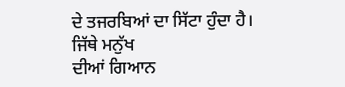ਦੇ ਤਜਰਬਿਆਂ ਦਾ ਸਿੱਟਾ ਹੁੰਦਾ ਹੈ। ਜਿੱਥੇ ਮਨੁੱਖ
ਦੀਆਂ ਗਿਆਨ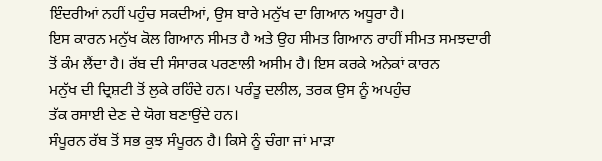ਇੰਦਰੀਆਂ ਨਹੀਂ ਪਹੁੰਚ ਸਕਦੀਆਂ, ਉਸ ਬਾਰੇ ਮਨੁੱਖ ਦਾ ਗਿਆਨ ਅਧੂਰਾ ਹੈ।
ਇਸ ਕਾਰਨ ਮਨੁੱਖ ਕੋਲ ਗਿਆਨ ਸੀਮਤ ਹੈ ਅਤੇ ਉਹ ਸੀਮਤ ਗਿਆਨ ਰਾਹੀਂ ਸੀਮਤ ਸਮਝਦਾਰੀ
ਤੋਂ ਕੰਮ ਲੈਂਦਾ ਹੈ। ਰੱਬ ਦੀ ਸੰਸਾਰਕ ਪਰਣਾਲੀ ਅਸੀਮ ਹੈ। ਇਸ ਕਰਕੇ ਅਨੇਕਾਂ ਕਾਰਨ
ਮਨੁੱਖ ਦੀ ਦ੍ਰਿਸ਼ਟੀ ਤੋਂ ਲੁਕੇ ਰਹਿੰਦੇ ਹਨ। ਪਰੰਤੂ ਦਲੀਲ, ਤਰਕ ਉਸ ਨੂੰ ਅਪਹੁੰਚ
ਤੱਕ ਰਸਾਈ ਦੇਣ ਦੇ ਯੋਗ ਬਣਾਉਂਦੇ ਹਨ।
ਸੰਪੂਰਨ ਰੱਬ ਤੋਂ ਸਭ ਕੁਝ ਸੰਪੂਰਨ ਹੈ। ਕਿਸੇ ਨੂੰ ਚੰਗਾ ਜਾਂ ਮਾੜਾ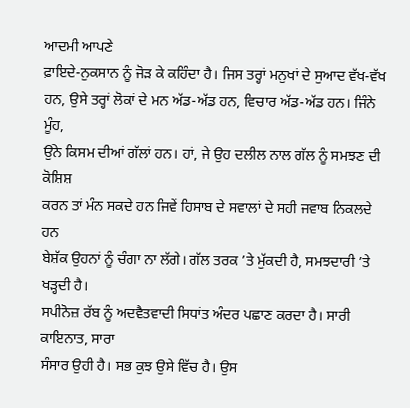ਆਦਮੀ ਆਪਣੇ
ਫ਼ਾਇਦੇ-ਨੁਕਸਾਨ ਨੂੰ ਜੋੜ ਕੇ ਕਹਿੰਦਾ ਹੈ। ਜਿਸ ਤਰ੍ਹਾਂ ਮਨੁਖਾਂ ਦੇ ਸੁਆਦ ਵੱਖ-ਵੱਖ
ਹਨ, ਉਸੇ ਤਰ੍ਹਾਂ ਲੋਕਾਂ ਦੇ ਮਨ ਅੱਡ-ਅੱਡ ਹਨ, ਵਿਚਾਰ ਅੱਡ-ਅੱਡ ਹਨ। ਜਿੰਨੇ ਮੂੰਹ,
ਉਂਨੇ ਕਿਸਮ ਦੀਆਂ ਗੱਲਾਂ ਹਨ। ਹਾਂ, ਜੇ ਉਹ ਦਲੀਲ ਨਾਲ ਗੱਲ ਨੂੰ ਸਮਝਣ ਦੀ ਕੋਸ਼ਿਸ਼
ਕਰਨ ਤਾਂ ਮੰਨ ਸਕਦੇ ਹਨ ਜਿਵੇਂ ਹਿਸਾਬ ਦੇ ਸਵਾਲਾਂ ਦੇ ਸਹੀ ਜਵਾਬ ਨਿਕਲਦੇ ਹਨ
ਬੇਸ਼ੱਕ ਉਹਨਾਂ ਨੂੰ ਚੰਗਾ ਨਾ ਲੱਗੇ। ਗੱਲ ਤਰਕ ’ਤੇ ਮੁੱਕਦੀ ਹੈ, ਸਮਝਦਾਰੀ ’ਤੇ
ਖੜ੍ਹਦੀ ਹੈ।
ਸਪੀਨੋਜ਼ ਰੱਬ ਨੂੰ ਅਦਵੈਤਵਾਦੀ ਸਿਧਾਂਤ ਅੰਦਰ ਪਛਾਣ ਕਰਦਾ ਹੈ। ਸਾਰੀ ਕਾਇਨਾਤ, ਸਾਰਾ
ਸੰਸਾਰ ਉਹੀ ਹੈ। ਸਭ ਕੁਝ ਉਸੇ ਵਿੱਚ ਹੈ। ਉਸ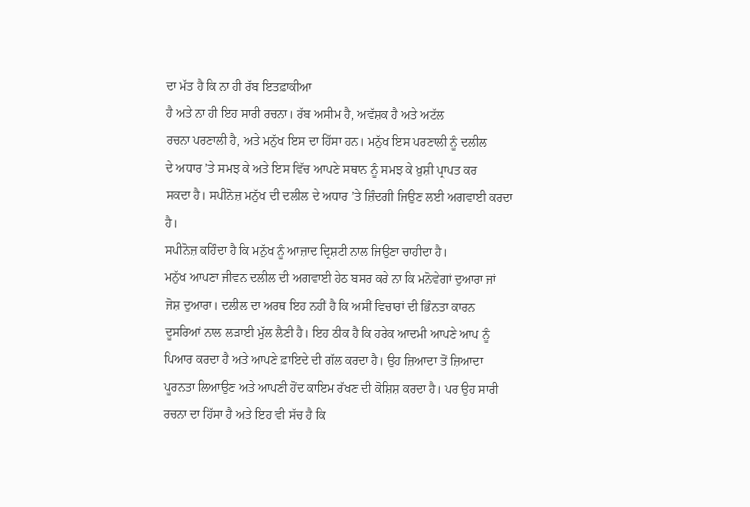ਦਾ ਮੱਤ ਹੈ ਕਿ ਨਾ ਹੀ ਰੱਬ ਇਤਫ਼ਾਕੀਆ
ਹੈ ਅਤੇ ਨਾ ਹੀ ਇਹ ਸਾਰੀ ਰਚਨਾ। ਰੱਬ ਅਸੀਮ ਹੈ, ਅਵੱਸ਼ਕ ਹੈ ਅਤੇ ਅਟੱਲ
ਰਚਨਾ ਪਰਣਾਲੀ ਹੈ, ਅਤੇ ਮਨੁੱਖ ਇਸ ਦਾ ਹਿੱਸਾ ਹਨ। ਮਨੁੱਖ ਇਸ ਪਰਣਾਲੀ ਨੂੰ ਦਲੀਲ
ਦੇ ਅਧਾਰ ’ਤੇ ਸਮਝ ਕੇ ਅਤੇ ਇਸ ਵਿੱਚ ਆਪਣੇ ਸਥਾਨ ਨੂੰ ਸਮਝ ਕੇ ਖ਼ੁਸ਼ੀ ਪ੍ਰਾਪਤ ਕਰ
ਸਕਦਾ ਹੈ। ਸਪੀਨੋਜ਼ ਮਨੁੱਖ ਦੀ ਦਲੀਲ ਦੇ ਅਧਾਰ ’ਤੇ ਜ਼ਿੰਦਗੀ ਜਿਉਣ ਲਈ ਅਗਵਾਈ ਕਰਦਾ
ਹੈ।
ਸਪੀਨੋਜ਼ ਕਹਿੰਦਾ ਹੈ ਕਿ ਮਨੁੱਖ ਨੂੰ ਆਜ਼ਾਦ ਦ੍ਰਿਸ਼ਟੀ ਨਾਲ ਜਿਉਣਾ ਚਾਹੀਦਾ ਹੈ।
ਮਨੁੱਖ ਆਪਣਾ ਜੀਵਨ ਦਲੀਲ ਦੀ ਅਗਵਾਈ ਹੇਠ ਬਸਰ ਕਰੇ ਨਾ ਕਿ ਮਨੋਵੇਗਾਂ ਦੁਆਰਾ ਜਾਂ
ਜੋਸ਼ ਦੁਆਰਾ। ਦਲੀਲ ਦਾ ਅਰਥ ਇਹ ਨਹੀਂ ਹੈ ਕਿ ਅਸੀਂ ਵਿਚਾਰਾਂ ਦੀ ਭਿੰਨਤਾ ਕਾਰਨ
ਦੂਸਰਿਆਂ ਨਾਲ ਲੜਾਈ ਮੁੱਲ ਲੈਣੀ ਹੈ। ਇਹ ਠੀਕ ਹੈ ਕਿ ਹਰੇਕ ਆਦਮੀ ਆਪਣੇ ਆਪ ਨੂੰ
ਪਿਆਰ ਕਰਦਾ ਹੈ ਅਤੇ ਆਪਣੇ ਫ਼ਾਇਦੇ ਦੀ ਗੱਲ ਕਰਦਾ ਹੈ। ਉਹ ਜ਼ਿਆਦਾ ਤੋਂ ਜ਼ਿਆਦਾ
ਪੂਰਨਤਾ ਲਿਆਉਣ ਅਤੇ ਆਪਣੀ ਹੋਂਦ ਕਾਇਮ ਰੱਖਣ ਦੀ ਕੋਸ਼ਿਸ਼ ਕਰਦਾ ਹੈ। ਪਰ ਉਹ ਸਾਰੀ
ਰਚਨਾ ਦਾ ਹਿੱਸਾ ਹੈ ਅਤੇ ਇਹ ਵੀ ਸੱਚ ਹੈ ਕਿ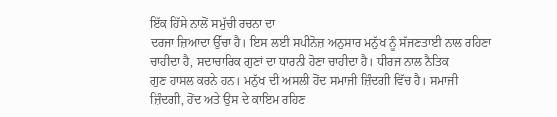ਇੱਕ ਹਿੱਸੇ ਨਾਲੋਂ ਸਮੁੱਚੀ ਰਚਨਾ ਦਾ
ਦਰਜਾ ਜ਼ਿਆਦਾ ਉੱਚਾ ਹੈ। ਇਸ ਲਈ ਸਪੀਨੋਜ਼ ਅਨੁਸਾਰ ਮਨੁੱਖ ਨੂੰ ਸੱਜਣਤਾਈ ਨਾਲ ਰਹਿਣਾ
ਚਾਹੀਦਾ ਹੈ, ਸਦਾਚਾਰਿਕ ਗੁਣਾਂ ਦਾ ਧਾਰਨੀ ਹੋਣਾ ਚਾਹੀਦਾ ਹੈ। ਧੀਰਜ ਨਾਲ ਨੈਤਿਕ
ਗੁਣ ਹਾਸਲ ਕਰਨੇ ਹਨ। ਮਨੁੱਖ ਦੀ ਅਸਲੀ ਹੋਂਦ ਸਮਾਜੀ ਜ਼ਿੰਦਗੀ ਵਿੱਚ ਹੈ। ਸਮਾਜੀ
ਜ਼ਿੰਦਗੀ, ਹੋਂਦ ਅਤੇ ਉਸ ਦੇ ਕਾਇਮ ਰਹਿਣ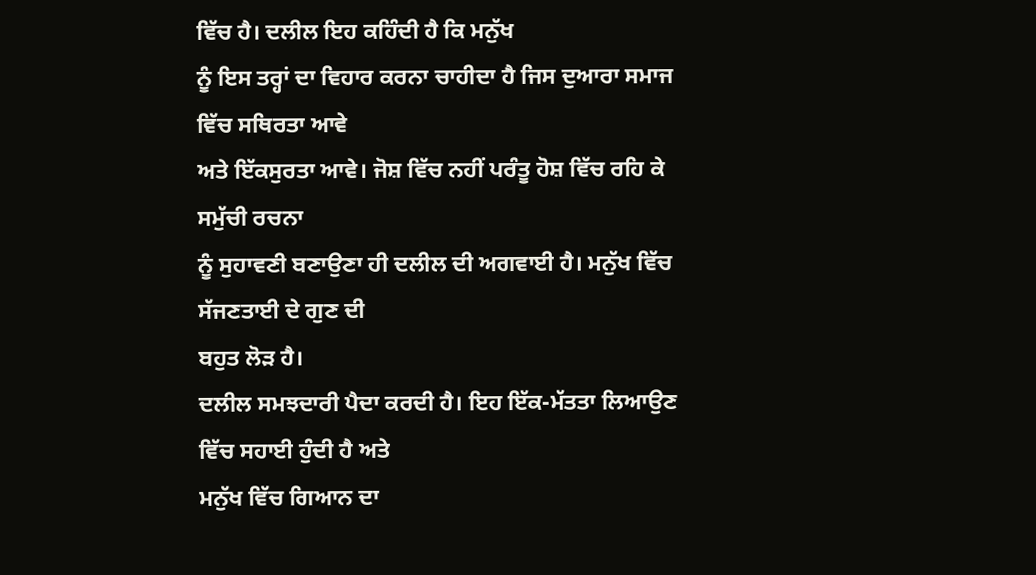ਵਿੱਚ ਹੈ। ਦਲੀਲ ਇਹ ਕਹਿੰਦੀ ਹੈ ਕਿ ਮਨੁੱਖ
ਨੂੰ ਇਸ ਤਰ੍ਹਾਂ ਦਾ ਵਿਹਾਰ ਕਰਨਾ ਚਾਹੀਦਾ ਹੈ ਜਿਸ ਦੁਆਰਾ ਸਮਾਜ ਵਿੱਚ ਸਥਿਰਤਾ ਆਵੇ
ਅਤੇ ਇੱਕਸੁਰਤਾ ਆਵੇ। ਜੋਸ਼ ਵਿੱਚ ਨਹੀਂ ਪਰੰਤੂ ਹੋਸ਼ ਵਿੱਚ ਰਹਿ ਕੇ ਸਮੁੱਚੀ ਰਚਨਾ
ਨੂੰ ਸੁਹਾਵਣੀ ਬਣਾਉਣਾ ਹੀ ਦਲੀਲ ਦੀ ਅਗਵਾਈ ਹੈ। ਮਨੁੱਖ ਵਿੱਚ ਸੱਜਣਤਾਈ ਦੇ ਗੁਣ ਦੀ
ਬਹੁਤ ਲੋੜ ਹੈ।
ਦਲੀਲ ਸਮਝਦਾਰੀ ਪੈਦਾ ਕਰਦੀ ਹੈ। ਇਹ ਇੱਕ-ਮੱਤਤਾ ਲਿਆਉਣ ਵਿੱਚ ਸਹਾਈ ਹੁੰਦੀ ਹੈ ਅਤੇ
ਮਨੁੱਖ ਵਿੱਚ ਗਿਆਨ ਦਾ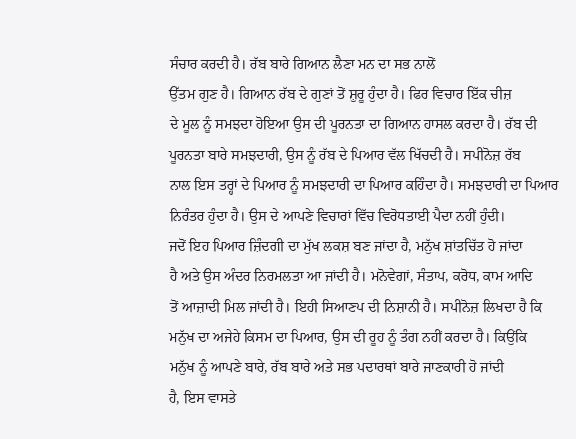ਸੰਚਾਰ ਕਰਦੀ ਹੈ। ਰੱਬ ਬਾਰੇ ਗਿਆਨ ਲੈਣਾ ਮਨ ਦਾ ਸਭ ਨਾਲੋਂ
ਉੱਤਮ ਗੁਣ ਹੈ। ਗਿਆਨ ਰੱਬ ਦੇ ਗੁਣਾਂ ਤੋਂ ਸ਼ੁਰੂ ਹੁੰਦਾ ਹੈ। ਫਿਰ ਵਿਚਾਰ ਇੱਕ ਚੀਜ਼
ਦੇ ਮੂਲ ਨੂੰ ਸਮਝਦਾ ਹੋਇਆ ਉਸ ਦੀ ਪੂਰਨਤਾ ਦਾ ਗਿਆਨ ਹਾਸਲ ਕਰਦਾ ਹੈ। ਰੱਬ ਦੀ
ਪੂਰਨਤਾ ਬਾਰੇ ਸਮਝਦਾਰੀ, ਉਸ ਨੂੰ ਰੱਬ ਦੇ ਪਿਆਰ ਵੱਲ ਖਿੱਚਦੀ ਹੈ। ਸਪੀਨੋਜ਼ ਰੱਬ
ਨਾਲ ਇਸ ਤਰ੍ਹਾਂ ਦੇ ਪਿਆਰ ਨੂੰ ਸਮਝਦਾਰੀ ਦਾ ਪਿਆਰ ਕਹਿੰਦਾ ਹੈ। ਸਮਝਦਾਰੀ ਦਾ ਪਿਆਰ
ਨਿਰੰਤਰ ਹੁੰਦਾ ਹੈ। ਉਸ ਦੇ ਆਪਣੇ ਵਿਚਾਰਾਂ ਵਿੱਚ ਵਿਰੋਧਤਾਈ ਪੈਦਾ ਨਹੀਂ ਹੁੰਦੀ।
ਜਦੋਂ ਇਹ ਪਿਆਰ ਜ਼ਿੰਦਗੀ ਦਾ ਮੁੱਖ ਲਕਸ਼ ਬਣ ਜਾਂਦਾ ਹੈ, ਮਨੁੱਖ ਸ਼ਾਂਤਚਿੱਤ ਹੋ ਜਾਂਦਾ
ਹੈ ਅਤੇ ਉਸ ਅੰਦਰ ਨਿਰਮਲਤਾ ਆ ਜਾਂਦੀ ਹੈ। ਮਨੋਵੇਗਾਂ, ਸੰਤਾਪ, ਕਰੋਧ, ਕਾਮ ਆਦਿ
ਤੋਂ ਆਜ਼ਾਦੀ ਮਿਲ ਜਾਂਦੀ ਹੈ। ਇਹੀ ਸਿਆਣਪ ਦੀ ਨਿਸ਼ਾਨੀ ਹੈ। ਸਪੀਨੋਜ਼ ਲਿਖਦਾ ਹੈ ਕਿ
ਮਨੁੱਖ ਦਾ ਅਜੇਹੇ ਕਿਸਮ ਦਾ ਪਿਆਰ, ਉਸ ਦੀ ਰੂਹ ਨੂੰ ਤੰਗ ਨਹੀਂ ਕਰਦਾ ਹੈ। ਕਿਉਂਕਿ
ਮਨੁੱਖ ਨੂੰ ਆਪਣੇ ਬਾਰੇ, ਰੱਬ ਬਾਰੇ ਅਤੇ ਸਭ ਪਦਾਰਥਾਂ ਬਾਰੇ ਜਾਣਕਾਰੀ ਹੋ ਜਾਂਦੀ
ਹੈ, ਇਸ ਵਾਸਤੇ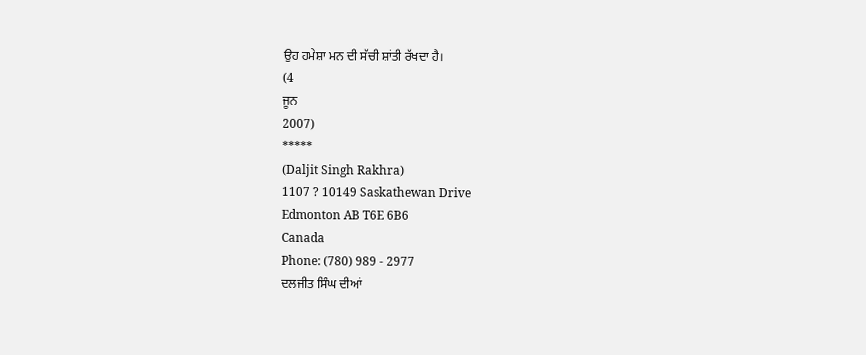ਉਹ ਹਮੇਸ਼ਾ ਮਨ ਦੀ ਸੱਚੀ ਸ਼ਾਂਤੀ ਰੱਖਦਾ ਹੈ।
(4
ਜੂਨ
2007)
*****
(Daljit Singh Rakhra)
1107 ? 10149 Saskathewan Drive
Edmonton AB T6E 6B6
Canada
Phone: (780) 989 - 2977
ਦਲਜੀਤ ਸਿੰਘ ਦੀਆਂ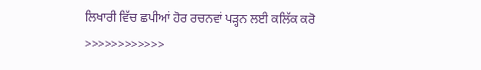ਲਿਖਾਰੀ ਵਿੱਚ ਛਪੀਆਂ ਹੋਰ ਰਚਨਵਾਂ ਪੜ੍ਹਨ ਲਈ ਕਲਿੱਕ ਕਰੋ
>>>>>>>>>>>>